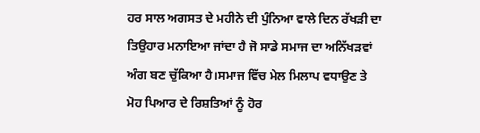ਹਰ ਸਾਲ ਅਗਸਤ ਦੇ ਮਹੀਨੇ ਦੀ ਪੁੰਨਿਆ ਵਾਲੇ ਦਿਨ ਰੱਖੜੀ ਦਾ ਤਿਉਹਾਰ ਮਨਾਇਆ ਜਾਂਦਾ ਹੈ ਜੋ ਸਾਡੇ ਸਮਾਜ ਦਾ ਅਨਿੱਖੜਵਾਂ ਅੰਗ ਬਣ ਚੁੱਕਿਆ ਹੈ।ਸਮਾਜ ਵਿੱਚ ਮੇਲ ਮਿਲਾਪ ਵਧਾਉਣ ਤੇ ਮੋਹ ਪਿਆਰ ਦੇ ਰਿਸ਼ਤਿਆਂ ਨੂੰ ਹੋਰ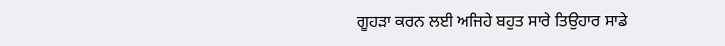ਗੂਹੜਾ ਕਰਨ ਲਈ ਅਜਿਹੇ ਬਹੁਤ ਸਾਰੇ ਤਿਉਹਾਰ ਸਾਡੇ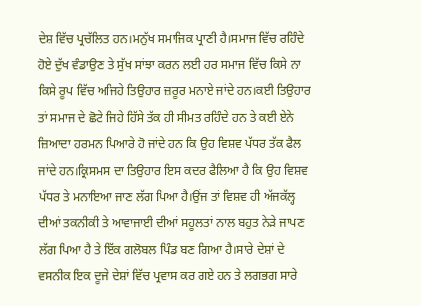ਦੇਸ਼ ਵਿੱਚ ਪ੍ਰਚੱਲਿਤ ਹਨ।ਮਨੁੱਖ ਸਮਾਜਿਕ ਪ੍ਰਾਣੀ ਹੈ।ਸਮਾਜ ਵਿੱਚ ਰਹਿੰਦੇ ਹੋਏ ਦੁੱਖ ਵੰਡਾਉਣ ਤੇ ਸੁੱਖ ਸਾਂਝਾ ਕਰਨ ਲਈ ਹਰ ਸਮਾਜ ਵਿੱਚ ਕਿਸੇ ਨਾ ਕਿਸੇ ਰੂਪ ਵਿੱਚ ਅਜਿਹੇ ਤਿਉਹਾਰ ਜ਼ਰੂਰ ਮਨਾਏ ਜਾਂਦੇ ਹਨ।ਕਈ ਤਿਉਹਾਰ ਤਾਂ ਸਮਾਜ ਦੇ ਛੋਟੇ ਜਿਹੇ ਹਿੱਸੇ ਤੱਕ ਹੀ ਸੀਮਤ ਰਹਿੰਦੇ ਹਨ ਤੇ ਕਈ ਏਨੇ ਜ਼ਿਆਦਾ ਹਰਮਨ ਪਿਆਰੇ ਹੋ ਜਾਂਦੇ ਹਨ ਕਿ ਉਹ ਵਿਸ਼ਵ ਪੱਧਰ ਤੱਕ ਫੈਲ ਜਾਂਦੇ ਹਨ।ਕ੍ਰਿਸਮਸ ਦਾ ਤਿਉਹਾਰ ਇਸ ਕਦਰ ਫੈਲਿਆ ਹੈ ਕਿ ਉਹ ਵਿਸ਼ਵ ਪੱਧਰ ਤੇ ਮਨਾਇਆ ਜਾਣ ਲੱਗ ਪਿਆ ਹੈ।ਉਂਜ ਤਾਂ ਵਿਸ਼ਵ ਹੀ ਅੱਜਕੱਲ੍ਹ ਦੀਆਂ ਤਕਨੀਕੀ ਤੇ ਆਵਾਜਾਈ ਦੀਆਂ ਸਹੂਲਤਾਂ ਨਾਲ ਬਹੁਤ ਨੇੜੇ ਜਾਪਣ ਲੱਗ ਪਿਆ ਹੈ ਤੇ ਇੱਕ ਗਲੋਬਲ ਪਿੰਡ ਬਣ ਗਿਆ ਹੈ।ਸਾਰੇ ਦੇਸ਼ਾਂ ਦੇ ਵਸਨੀਕ ਇਕ ਦੂਜੇ ਦੇਸ਼ਾਂ ਵਿੱਚ ਪ੍ਰਵਾਸ ਕਰ ਗਏ ਹਨ ਤੇ ਲਗਭਗ ਸਾਰੇ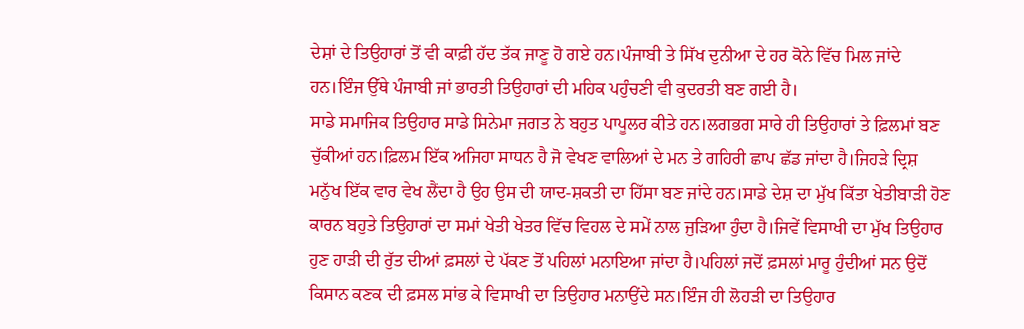ਦੇਸ਼ਾਂ ਦੇ ਤਿਉਹਾਰਾਂ ਤੋਂ ਵੀ ਕਾਫ਼ੀ ਹੱਦ ਤੱਕ ਜਾਣੂ ਹੋ ਗਏ ਹਨ।ਪੰਜਾਬੀ ਤੇ ਸਿੱਖ ਦੁਨੀਆ ਦੇ ਹਰ ਕੋਨੇ ਵਿੱਚ ਮਿਲ ਜਾਂਦੇ ਹਨ।ਇੰਜ ਉੱਥੇ ਪੰਜਾਬੀ ਜਾਂ ਭਾਰਤੀ ਤਿਉਹਾਰਾਂ ਦੀ ਮਹਿਕ ਪਹੁੰਚਣੀ ਵੀ ਕੁਦਰਤੀ ਬਣ ਗਈ ਹੈ।
ਸਾਡੇ ਸਮਾਜਿਕ ਤਿਉਹਾਰ ਸਾਡੇ ਸਿਨੇਮਾ ਜਗਤ ਨੇ ਬਹੁਤ ਪਾਪੂਲਰ ਕੀਤੇ ਹਨ।ਲਗਭਗ ਸਾਰੇ ਹੀ ਤਿਉਹਾਰਾਂ ਤੇ ਫ਼ਿਲਮਾਂ ਬਣ ਚੁੱਕੀਆਂ ਹਨ।ਫ਼ਿਲਮ ਇੱਕ ਅਜਿਹਾ ਸਾਧਨ ਹੈ ਜੋ ਵੇਖਣ ਵਾਲਿਆਂ ਦੇ ਮਨ ਤੇ ਗਹਿਰੀ ਛਾਪ ਛੱਡ ਜਾਂਦਾ ਹੈ।ਜਿਹੜੇ ਦ੍ਰਿਸ਼ ਮਨੁੱਖ ਇੱਕ ਵਾਰ ਵੇਖ ਲੈਂਦਾ ਹੈ ਉਹ ਉਸ ਦੀ ਯਾਦ-ਸ਼ਕਤੀ ਦਾ ਹਿੱਸਾ ਬਣ ਜਾਂਦੇ ਹਨ।ਸਾਡੇ ਦੇਸ਼ ਦਾ ਮੁੱਖ ਕਿੱਤਾ ਖੇਤੀਬਾੜੀ ਹੋਣ ਕਾਰਨ ਬਹੁਤੇ ਤਿਉਹਾਰਾਂ ਦਾ ਸਮਾਂ ਖੇਤੀ ਖੇਤਰ ਵਿੱਚ ਵਿਹਲ ਦੇ ਸਮੇਂ ਨਾਲ ਜੁੜਿਆ ਹੁੰਦਾ ਹੈ।ਜਿਵੇਂ ਵਿਸਾਖੀ ਦਾ ਮੁੱਖ ਤਿਉਹਾਰ ਹੁਣ ਹਾੜੀ ਦੀ ਰੁੱਤ ਦੀਆਂ ਫ਼ਸਲਾਂ ਦੇ ਪੱਕਣ ਤੋਂ ਪਹਿਲਾਂ ਮਨਾਇਆ ਜਾਂਦਾ ਹੈ।ਪਹਿਲਾਂ ਜਦੋਂ ਫ਼ਸਲਾਂ ਮਾਰੂ ਹੁੰਦੀਆਂ ਸਨ ਉਦੋਂ ਕਿਸਾਨ ਕਣਕ ਦੀ ਫ਼ਸਲ ਸਾਂਭ ਕੇ ਵਿਸਾਖੀ ਦਾ ਤਿਉਹਾਰ ਮਨਾਉਂਦੇ ਸਨ।ਇੰਜ ਹੀ ਲੋਹੜੀ ਦਾ ਤਿਉਹਾਰ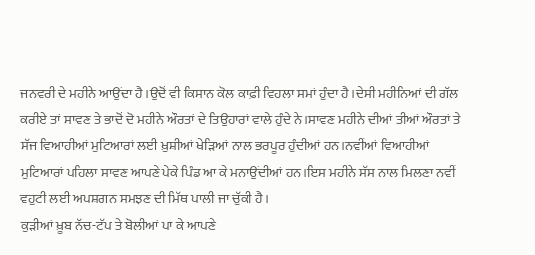ਜਨਵਰੀ ਦੇ ਮਹੀਨੇ ਆਉਂਦਾ ਹੈ।ਉਦੋਂ ਵੀ ਕਿਸਾਨ ਕੋਲ ਕਾਫ਼ੀ ਵਿਹਲਾ ਸਮਾਂ ਹੁੰਦਾ ਹੈ।ਦੇਸੀ ਮਹੀਨਿਆਂ ਦੀ ਗੱਲ ਕਰੀਏ ਤਾਂ ਸਾਵਣ ਤੇ ਭਾਦੋਂ ਦੋ ਮਹੀਨੇ ਔਰਤਾਂ ਦੇ ਤਿਉਹਾਰਾਂ ਵਾਲੇ ਹੁੰਦੇ ਨੇ।ਸਾਵਣ ਮਹੀਨੇ ਦੀਆਂ ਤੀਆਂ ਔਰਤਾਂ ਤੇ ਸੱਜ ਵਿਆਹੀਆਂ ਮੁਟਿਆਰਾਂ ਲਈ ਖ਼ੁਸ਼ੀਆਂ ਖੇੜਿਆਂ ਨਾਲ ਭਰਪੂਰ ਹੁੰਦੀਆਂ ਹਨ।ਨਵੀਂਆਂ ਵਿਆਹੀਆਂ ਮੁਟਿਆਰਾਂ ਪਹਿਲਾ ਸਾਵਣ ਆਪਣੇ ਪੇਕੇ ਪਿੰਡ ਆ ਕੇ ਮਨਾਉਂਦੀਆਂ ਹਨ।ਇਸ ਮਹੀਨੇ ਸੱਸ ਨਾਲ ਮਿਲਣਾ ਨਵੀਂ ਵਹੁਟੀ ਲਈ ਅਪਸ਼ਗਨ ਸਮਝਣ ਦੀ ਮਿੱਥ ਪਾਲੀ ਜਾ ਚੁੱਕੀ ਹੈ।
ਕੁੜੀਆਂ ਖ਼ੂਬ ਨੱਚ-ਟੱਪ ਤੇ ਬੋਲੀਆਂ ਪਾ ਕੇ ਆਪਣੇ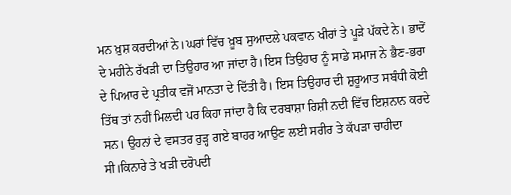ਮਨ ਖ਼ੁਸ਼ ਕਰਦੀਆਂ ਨੇ।ਘਰਾਂ ਵਿੱਚ ਖ਼ੂਬ ਸੁਆਦਲੇ ਪਕਵਾਨ ਖੀਰਾਂ ਤੇ ਪੂੜੇ ਪੱਕਦੇ ਨੇ। ਭਾਦੋਂ ਦੇ ਮਹੀਨੇ ਰੱਖੜੀ ਦਾ ਤਿਉਹਾਰ ਆ ਜਾਂਦਾ ਹੈ।ਇਸ ਤਿਉਹਾਰ ਨੂੰ ਸਾਡੇ ਸਮਾਜ ਨੇ ਭੈਣ-ਭਰਾ ਦੇ ਪਿਆਰ ਦੇ ਪ੍ਰਤੀਕ ਵਜੋਂ ਮਾਨਤਾ ਦੇ ਦਿੱਤੀ ਹੈ। ਇਸ ਤਿਉਹਾਰ ਦੀ ਸ਼ੁਰੂਆਤ ਸਬੰਧੀ ਕੋਈ ਤਿੱਥ ਤਾਂ ਨਹੀਂ ਮਿਲਦੀ ਪਰ ਕਿਹਾ ਜਾਂਦਾ ਹੈ ਕਿ ਦਰਬਾਸ਼ਾ ਰਿਸ਼ੀ ਨਦੀ ਵਿੱਚ ਇਸ਼ਨਾਨ ਕਰਦੇ ਸਨ। ਉਹਨਾਂ ਦੇ ਵਸਤਰ ਰੁੜ੍ਹ ਗਏ ਬਾਹਰ ਆਉਣ ਲਈ ਸਰੀਰ ਤੇ ਕੱਪੜਾ ਚਾਹੀਦਾ ਸੀ।ਕਿਨਾਰੇ ਤੇ ਖੜੀ ਦਰੋਪਦੀ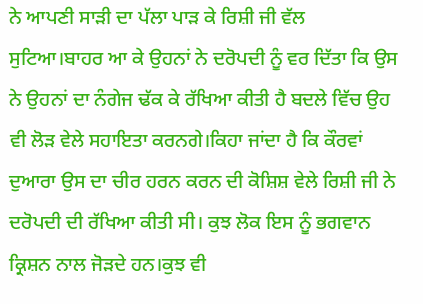ਨੇ ਆਪਣੀ ਸਾੜੀ ਦਾ ਪੱਲਾ ਪਾੜ ਕੇ ਰਿਸ਼ੀ ਜੀ ਵੱਲ ਸੁਟਿਆ।ਬਾਹਰ ਆ ਕੇ ਉਹਨਾਂ ਨੇ ਦਰੋਪਦੀ ਨੂੰ ਵਰ ਦਿੱਤਾ ਕਿ ਉਸ ਨੇ ਉਹਨਾਂ ਦਾ ਨੰਗੇਜ ਢੱਕ ਕੇ ਰੱਖਿਆ ਕੀਤੀ ਹੈ ਬਦਲੇ ਵਿੱਚ ਉਹ ਵੀ ਲੋੜ ਵੇਲੇ ਸਹਾਇਤਾ ਕਰਨਗੇ।ਕਿਹਾ ਜਾਂਦਾ ਹੈ ਕਿ ਕੌਰਵਾਂ ਦੁਆਰਾ ਉਸ ਦਾ ਚੀਰ ਹਰਨ ਕਰਨ ਦੀ ਕੋਸ਼ਿਸ਼ ਵੇਲੇ ਰਿਸ਼ੀ ਜੀ ਨੇ ਦਰੋਪਦੀ ਦੀ ਰੱਖਿਆ ਕੀਤੀ ਸੀ। ਕੁਝ ਲੋਕ ਇਸ ਨੂੰ ਭਗਵਾਨ ਕ੍ਰਿਸ਼ਨ ਨਾਲ ਜੋੜਦੇ ਹਨ।ਕੁਝ ਵੀ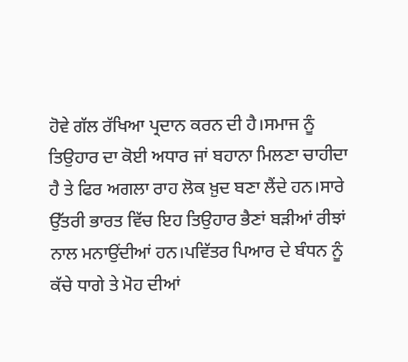ਹੋਵੇ ਗੱਲ ਰੱਖਿਆ ਪ੍ਰਦਾਨ ਕਰਨ ਦੀ ਹੈ।ਸਮਾਜ ਨੂੰ ਤਿਉਹਾਰ ਦਾ ਕੋਈ ਅਧਾਰ ਜਾਂ ਬਹਾਨਾ ਮਿਲਣਾ ਚਾਹੀਦਾ ਹੈ ਤੇ ਫਿਰ ਅਗਲਾ ਰਾਹ ਲੋਕ ਖ਼ੁਦ ਬਣਾ ਲੈਂਦੇ ਹਨ।ਸਾਰੇ ਉੱਤਰੀ ਭਾਰਤ ਵਿੱਚ ਇਹ ਤਿਉਹਾਰ ਭੈਣਾਂ ਬੜੀਆਂ ਰੀਝਾਂ ਨਾਲ ਮਨਾਉਂਦੀਆਂ ਹਨ।ਪਵਿੱਤਰ ਪਿਆਰ ਦੇ ਬੰਧਨ ਨੂੰ ਕੱਚੇ ਧਾਗੇ ਤੇ ਮੋਹ ਦੀਆਂ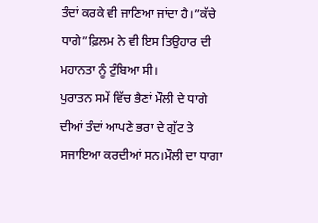ਤੰਦਾਂ ਕਰਕੇ ਵੀ ਜਾਣਿਆ ਜਾਂਦਾ ਹੈ।”ਕੱਚੇ ਧਾਗੇ”ਫ਼ਿਲਮ ਨੇ ਵੀ ਇਸ ਤਿਉਹਾਰ ਦੀ ਮਹਾਨਤਾ ਨੂੰ ਟੁੰਬਿਆ ਸੀ।
ਪੁਰਾਤਨ ਸਮੇਂ ਵਿੱਚ ਭੈਣਾਂ ਮੌਲੀ ਦੇ ਧਾਗੇ ਦੀਆਂ ਤੰਦਾਂ ਆਪਣੇ ਭਰਾ ਦੇ ਗੁੱਟ ਤੇ ਸਜਾਇਆ ਕਰਦੀਆਂ ਸਨ।ਮੌਲੀ ਦਾ ਧਾਗਾ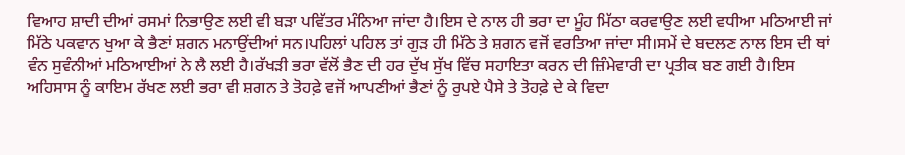ਵਿਆਹ ਸ਼ਾਦੀ ਦੀਆਂ ਰਸਮਾਂ ਨਿਭਾਉਣ ਲਈ ਵੀ ਬੜਾ ਪਵਿੱਤਰ ਮੰਨਿਆ ਜਾਂਦਾ ਹੈ।ਇਸ ਦੇ ਨਾਲ ਹੀ ਭਰਾ ਦਾ ਮੂੰਹ ਮਿੱਠਾ ਕਰਵਾਉਣ ਲਈ ਵਧੀਆ ਮਠਿਆਈ ਜਾਂ ਮਿੱਠੇ ਪਕਵਾਨ ਖੁਆ ਕੇ ਭੈਣਾਂ ਸ਼ਗਨ ਮਨਾਉਂਦੀਆਂ ਸਨ।ਪਹਿਲਾਂ ਪਹਿਲ ਤਾਂ ਗੁੜ ਹੀ ਮਿੱਠੇ ਤੇ ਸ਼ਗਨ ਵਜੋਂ ਵਰਤਿਆ ਜਾਂਦਾ ਸੀ।ਸਮੇਂ ਦੇ ਬਦਲਣ ਨਾਲ ਇਸ ਦੀ ਥਾਂ ਵੰਨ ਸੁਵੰਨੀਆਂ ਮਠਿਆਈਆਂ ਨੇ ਲੈ ਲਈ ਹੈ।ਰੱਖੜੀ ਭਰਾ ਵੱਲੋਂ ਭੈਣ ਦੀ ਹਰ ਦੁੱਖ ਸੁੱਖ ਵਿੱਚ ਸਹਾਇਤਾ ਕਰਨ ਦੀ ਜ਼ਿੰਮੇਵਾਰੀ ਦਾ ਪ੍ਰਤੀਕ ਬਣ ਗਈ ਹੈ।ਇਸ ਅਹਿਸਾਸ ਨੂੰ ਕਾਇਮ ਰੱਖਣ ਲਈ ਭਰਾ ਵੀ ਸ਼ਗਨ ਤੇ ਤੋਹਫ਼ੇ ਵਜੋਂ ਆਪਣੀਆਂ ਭੈਣਾਂ ਨੂੰ ਰੁਪਏ ਪੈਸੇ ਤੇ ਤੋਹਫ਼ੇ ਦੇ ਕੇ ਵਿਦਾ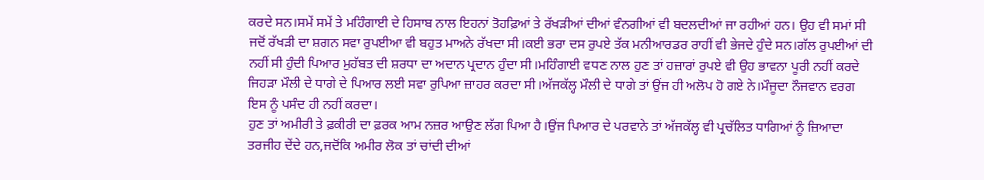ਕਰਦੇ ਸਨ।ਸਮੇਂ ਸਮੇਂ ਤੇ ਮਹਿੰਗਾਈ ਦੇ ਹਿਸਾਬ ਨਾਲ ਇਹਨਾਂ ਤੋਹਫ਼ਿਆਂ ਤੇ ਰੱਖੜੀਆਂ ਦੀਆਂ ਵੰਨਗੀਆਂ ਵੀ ਬਦਲਦੀਆਂ ਜਾ ਰਹੀਆਂ ਹਨ। ਉਹ ਵੀ ਸਮਾਂ ਸੀ ਜਦੋਂ ਰੱਖੜੀ ਦਾ ਸ਼ਗਨ ਸਵਾ ਰੁਪਈਆ ਵੀ ਬਹੁਤ ਮਾਅਨੇ ਰੱਖਦਾ ਸੀ।ਕਈ ਭਰਾ ਦਸ ਰੁਪਏ ਤੱਕ ਮਨੀਆਰਡਰ ਰਾਹੀਂ ਵੀ ਭੇਜਦੇ ਹੁੰਦੇ ਸਨ।ਗੱਲ ਰੁਪਈਆਂ ਦੀ ਨਹੀਂ ਸੀ ਹੁੰਦੀ ਪਿਆਰ ਮੁਹੱਬਤ ਦੀ ਸ਼ਰਧਾ ਦਾ ਅਦਾਨ ਪ੍ਰਦਾਨ ਹੁੰਦਾ ਸੀ।ਮਹਿੰਗਾਈ ਵਧਣ ਨਾਲ ਹੁਣ ਤਾਂ ਹਜ਼ਾਰਾਂ ਰੁਪਏ ਵੀ ਉਹ ਭਾਵਨਾ ਪੂਰੀ ਨਹੀਂ ਕਰਦੇ ਜਿਹੜਾ ਮੌਲੀ ਦੇ ਧਾਗੇ ਦੇ ਪਿਆਰ ਲਈ ਸਵਾ ਰੁਪਿਆ ਜ਼ਾਹਰ ਕਰਦਾ ਸੀ।ਅੱਜਕੱਲ੍ਹ ਮੌਲੀ ਦੇ ਧਾਗੇ ਤਾਂ ਉਂਜ ਹੀ ਅਲੋਪ ਹੋ ਗਏ ਨੇ।ਮੌਜੂਦਾ ਨੌਜਵਾਨ ਵਰਗ ਇਸ ਨੂੰ ਪਸੰਦ ਹੀ ਨਹੀਂ ਕਰਦਾ।
ਹੁਣ ਤਾਂ ਅਮੀਰੀ ਤੇ ਫ਼ਕੀਰੀ ਦਾ ਫ਼ਰਕ ਆਮ ਨਜ਼ਰ ਆਉਣ ਲੱਗ ਪਿਆ ਹੈ।ਉਂਜ ਪਿਆਰ ਦੇ ਪਰਵਾਨੇ ਤਾਂ ਅੱਜਕੱਲ੍ਹ ਵੀ ਪ੍ਰਚੱਲਿਤ ਧਾਗਿਆਂ ਨੂੰ ਜ਼ਿਆਦਾ ਤਰਜੀਹ ਦੇਂਦੇ ਹਨ,ਜਦੋਂਕਿ ਅਮੀਰ ਲੋਕ ਤਾਂ ਚਾਂਦੀ ਦੀਆਂ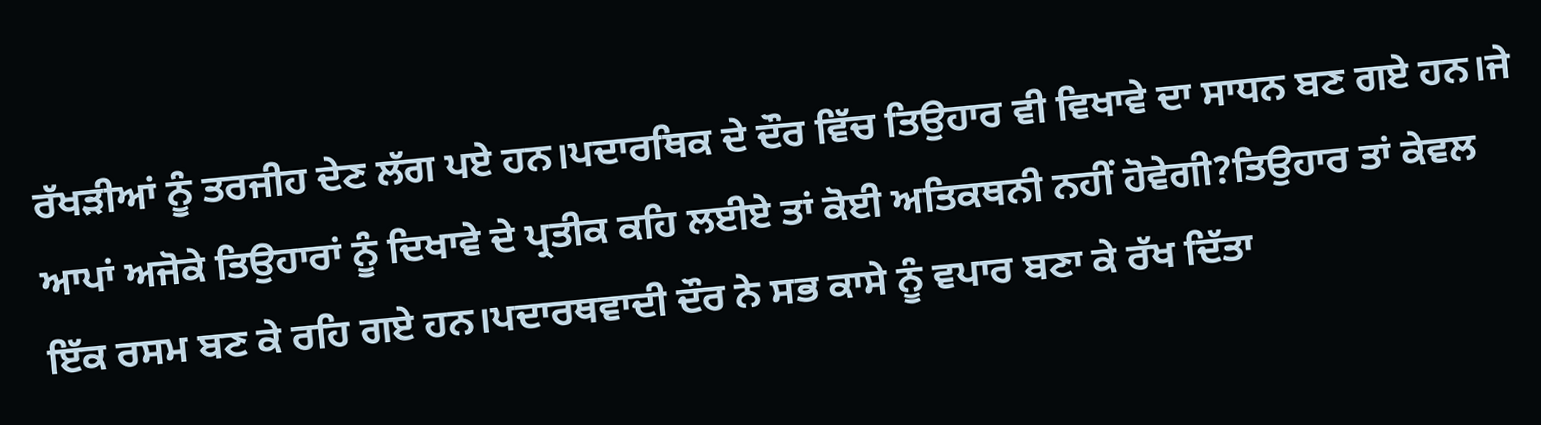ਰੱਖੜੀਆਂ ਨੂੰ ਤਰਜੀਹ ਦੇਣ ਲੱਗ ਪਏ ਹਨ।ਪਦਾਰਥਿਕ ਦੇ ਦੌਰ ਵਿੱਚ ਤਿਉਹਾਰ ਵੀ ਵਿਖਾਵੇ ਦਾ ਸਾਧਨ ਬਣ ਗਏ ਹਨ।ਜੇ ਆਪਾਂ ਅਜੋਕੇ ਤਿਉਹਾਰਾਂ ਨੂੰ ਦਿਖਾਵੇ ਦੇ ਪ੍ਰਤੀਕ ਕਹਿ ਲਈਏ ਤਾਂ ਕੋਈ ਅਤਿਕਥਨੀ ਨਹੀਂ ਹੋਵੇਗੀ?ਤਿਉਹਾਰ ਤਾਂ ਕੇਵਲ ਇੱਕ ਰਸਮ ਬਣ ਕੇ ਰਹਿ ਗਏ ਹਨ।ਪਦਾਰਥਵਾਦੀ ਦੌਰ ਨੇ ਸਭ ਕਾਸੇ ਨੂੰ ਵਪਾਰ ਬਣਾ ਕੇ ਰੱਖ ਦਿੱਤਾ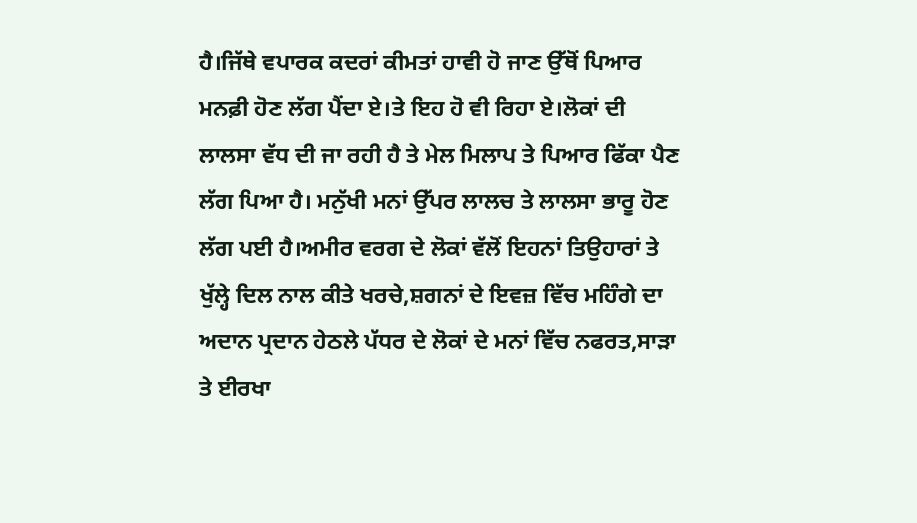ਹੈ।ਜਿੱਥੇ ਵਪਾਰਕ ਕਦਰਾਂ ਕੀਮਤਾਂ ਹਾਵੀ ਹੋ ਜਾਣ ਉੱਥੋਂ ਪਿਆਰ ਮਨਫ਼ੀ ਹੋਣ ਲੱਗ ਪੈਂਦਾ ਏ।ਤੇ ਇਹ ਹੋ ਵੀ ਰਿਹਾ ਏ।ਲੋਕਾਂ ਦੀ ਲਾਲਸਾ ਵੱਧ ਦੀ ਜਾ ਰਹੀ ਹੈ ਤੇ ਮੇਲ ਮਿਲਾਪ ਤੇ ਪਿਆਰ ਫਿੱਕਾ ਪੈਣ ਲੱਗ ਪਿਆ ਹੈ। ਮਨੁੱਖੀ ਮਨਾਂ ਉੱਪਰ ਲਾਲਚ ਤੇ ਲਾਲਸਾ ਭਾਰੂ ਹੋਣ ਲੱਗ ਪਈ ਹੈ।ਅਮੀਰ ਵਰਗ ਦੇ ਲੋਕਾਂ ਵੱਲੋਂ ਇਹਨਾਂ ਤਿਉਹਾਰਾਂ ਤੇ ਖੁੱਲ੍ਹੇ ਦਿਲ ਨਾਲ ਕੀਤੇ ਖਰਚੇ,ਸ਼ਗਨਾਂ ਦੇ ਇਵਜ਼ ਵਿੱਚ ਮਹਿੰਗੇ ਦਾ ਅਦਾਨ ਪ੍ਰਦਾਨ ਹੇਠਲੇ ਪੱਧਰ ਦੇ ਲੋਕਾਂ ਦੇ ਮਨਾਂ ਵਿੱਚ ਨਫਰਤ,ਸਾੜਾ ਤੇ ਈਰਖਾ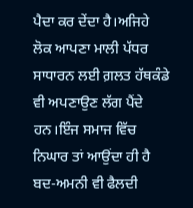ਪੈਦਾ ਕਰ ਦੇਂਦਾ ਹੈ।ਅਜਿਹੇ ਲੋਕ ਆਪਣਾ ਮਾਲੀ ਪੱਧਰ ਸਾਧਾਰਨ ਲਈ ਗ਼ਲਤ ਹੱਥਕੰਡੇ ਵੀ ਅਪਣਾਉਣ ਲੱਗ ਪੈਂਦੇ ਹਨ।ਇੰਜ ਸਮਾਜ ਵਿੱਚ ਨਿਘਾਰ ਤਾਂ ਆਉਂਦਾ ਹੀ ਹੈ ਬਦ-ਅਮਨੀ ਵੀ ਫੈਲਦੀ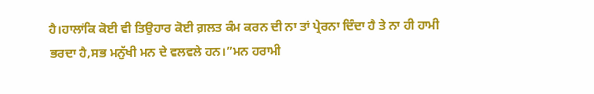ਹੈ।ਹਾਲਾਂਕਿ ਕੋਈ ਵੀ ਤਿਉਹਾਰ ਕੋਈ ਗ਼ਲਤ ਕੰਮ ਕਰਨ ਦੀ ਨਾ ਤਾਂ ਪ੍ਰੇਰਨਾ ਦਿੰਦਾ ਹੈ ਤੇ ਨਾ ਹੀ ਹਾਮੀ ਭਰਦਾ ਹੈ,ਸਭ ਮਨੁੱਖੀ ਮਨ ਦੇ ਵਲਵਲੇ ਹਨ।”ਮਨ ਹਰਾਮੀ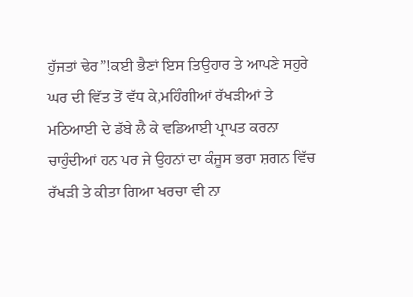ਹੁੱਜਤਾਂ ਢੇਰ”!ਕਈ ਭੈਣਾਂ ਇਸ ਤਿਉਹਾਰ ਤੇ ਆਪਣੇ ਸਹੁਰੇ ਘਰ ਦੀ ਵਿੱਤ ਤੋਂ ਵੱਧ ਕੇ,ਮਹਿੰਗੀਆਂ ਰੱਖੜੀਆਂ ਤੇ ਮਠਿਆਈ ਦੇ ਡੱਬੇ ਲੈ ਕੇ ਵਡਿਆਈ ਪ੍ਰਾਪਤ ਕਰਨਾ ਚਾਹੁੰਦੀਆਂ ਹਨ ਪਰ ਜੇ ਉਹਨਾਂ ਦਾ ਕੰਜੂਸ ਭਰਾ ਸ਼ਗਨ ਵਿੱਚ ਰੱਖੜੀ ਤੇ ਕੀਤਾ ਗਿਆ ਖਰਚਾ ਵੀ ਨਾ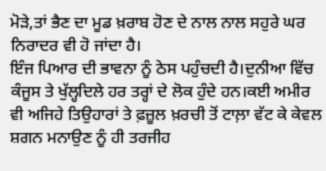ਮੋੜੇ,ਤਾਂ ਭੈਣ ਦਾ ਮੂਡ ਖ਼ਰਾਬ ਹੋਣ ਦੇ ਨਾਲ ਨਾਲ ਸਹੁਰੇ ਘਰ ਨਿਰਾਦਰ ਵੀ ਹੋ ਜਾਂਦਾ ਹੈ।
ਇੰਜ ਪਿਆਰ ਦੀ ਭਾਵਨਾ ਨੂੰ ਠੇਸ ਪਹੁੰਚਦੀ ਹੈ।ਦੁਨੀਆ ਵਿੱਚ ਕੰਜੂਸ ਤੇ ਖੁੱਲ੍ਹਦਿਲੇ ਹਰ ਤਰ੍ਹਾਂ ਦੇ ਲੋਕ ਹੁੰਦੇ ਹਨ।ਕਈ ਅਮੀਰ ਵੀ ਅਜਿਹੇ ਤਿਉਹਾਰਾਂ ਤੇ ਫ਼ਜ਼ੂਲ ਖ਼ਰਚੀ ਤੋਂ ਟਾਲ਼ਾ ਵੱਟ ਕੇ ਕੇਵਲ ਸ਼ਗਨ ਮਨਾਉਣ ਨੂੰ ਹੀ ਤਰਜੀਹ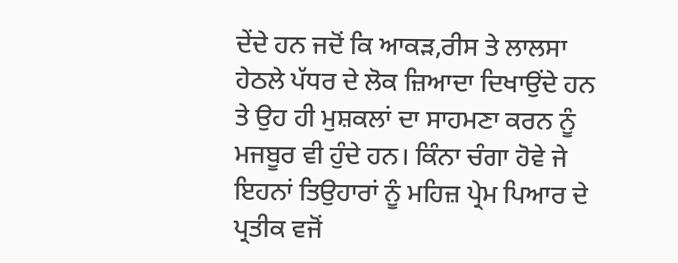ਦੇਂਦੇ ਹਨ ਜਦੋਂ ਕਿ ਆਕੜ,ਰੀਸ ਤੇ ਲਾਲਸਾ ਹੇਠਲੇ ਪੱਧਰ ਦੇ ਲੋਕ ਜ਼ਿਆਦਾ ਦਿਖਾਉਂਦੇ ਹਨ ਤੇ ਉਹ ਹੀ ਮੁਸ਼ਕਲਾਂ ਦਾ ਸਾਹਮਣਾ ਕਰਨ ਨੂੰ ਮਜਬੂਰ ਵੀ ਹੁੰਦੇ ਹਨ। ਕਿੰਨਾ ਚੰਗਾ ਹੋਵੇ ਜੇ ਇਹਨਾਂ ਤਿਉਹਾਰਾਂ ਨੂੰ ਮਹਿਜ਼ ਪ੍ਰੇਮ ਪਿਆਰ ਦੇ ਪ੍ਰਤੀਕ ਵਜੋਂ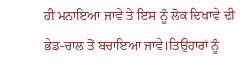ਹੀ ਮਨਾਇਆ ਜਾਵੇ ਤੇ ਇਸ ਨੂੰ ਲੋਕ ਦਿਖਾਵੇ ਦੀ ਭੇਡ-ਚਾਲ ਤੋਂ ਬਚਾਇਆ ਜਾਵੇ।ਤਿਉਹਾਰਾਂ ਨੂੰ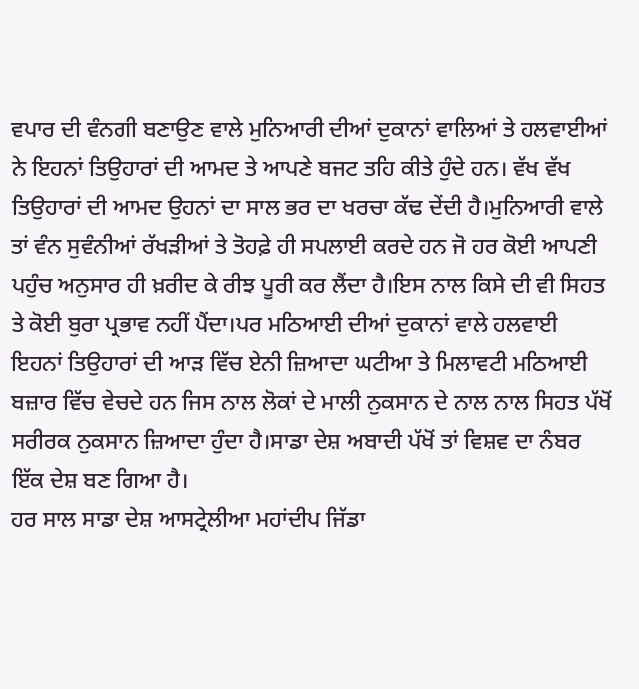ਵਪਾਰ ਦੀ ਵੰਨਗੀ ਬਣਾਉਣ ਵਾਲੇ ਮੁਨਿਆਰੀ ਦੀਆਂ ਦੁਕਾਨਾਂ ਵਾਲਿਆਂ ਤੇ ਹਲਵਾਈਆਂ ਨੇ ਇਹਨਾਂ ਤਿਉਹਾਰਾਂ ਦੀ ਆਮਦ ਤੇ ਆਪਣੇ ਬਜਟ ਤਹਿ ਕੀਤੇ ਹੁੰਦੇ ਹਨ। ਵੱਖ ਵੱਖ ਤਿਉਹਾਰਾਂ ਦੀ ਆਮਦ ਉਹਨਾਂ ਦਾ ਸਾਲ ਭਰ ਦਾ ਖਰਚਾ ਕੱਢ ਦੇਂਦੀ ਹੈ।ਮੁਨਿਆਰੀ ਵਾਲੇ ਤਾਂ ਵੰਨ ਸੁਵੰਨੀਆਂ ਰੱਖੜੀਆਂ ਤੇ ਤੋਹਫ਼ੇ ਹੀ ਸਪਲਾਈ ਕਰਦੇ ਹਨ ਜੋ ਹਰ ਕੋਈ ਆਪਣੀ ਪਹੁੰਚ ਅਨੁਸਾਰ ਹੀ ਖ਼ਰੀਦ ਕੇ ਰੀਝ ਪੂਰੀ ਕਰ ਲੈਂਦਾ ਹੈ।ਇਸ ਨਾਲ ਕਿਸੇ ਦੀ ਵੀ ਸਿਹਤ ਤੇ ਕੋਈ ਬੁਰਾ ਪ੍ਰਭਾਵ ਨਹੀਂ ਪੈਂਦਾ।ਪਰ ਮਠਿਆਈ ਦੀਆਂ ਦੁਕਾਨਾਂ ਵਾਲੇ ਹਲਵਾਈ ਇਹਨਾਂ ਤਿਉਹਾਰਾਂ ਦੀ ਆੜ ਵਿੱਚ ਏਨੀ ਜ਼ਿਆਦਾ ਘਟੀਆ ਤੇ ਮਿਲਾਵਟੀ ਮਠਿਆਈ ਬਜ਼ਾਰ ਵਿੱਚ ਵੇਚਦੇ ਹਨ ਜਿਸ ਨਾਲ ਲੋਕਾਂ ਦੇ ਮਾਲੀ ਨੁਕਸਾਨ ਦੇ ਨਾਲ ਨਾਲ ਸਿਹਤ ਪੱਖੋਂ ਸਰੀਰਕ ਨੁਕਸਾਨ ਜ਼ਿਆਦਾ ਹੁੰਦਾ ਹੈ।ਸਾਡਾ ਦੇਸ਼ ਅਬਾਦੀ ਪੱਖੋਂ ਤਾਂ ਵਿਸ਼ਵ ਦਾ ਨੰਬਰ ਇੱਕ ਦੇਸ਼ ਬਣ ਗਿਆ ਹੈ।
ਹਰ ਸਾਲ ਸਾਡਾ ਦੇਸ਼ ਆਸਟ੍ਰੇਲੀਆ ਮਹਾਂਦੀਪ ਜਿੱਡਾ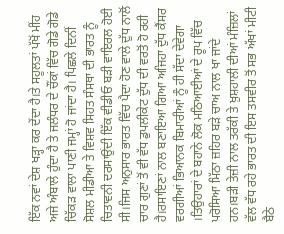ਇੱਕ ਨਵਾਂ ਦੇਸ਼ ਖੜ੍ਹਾ ਕਰ ਦੇਂਦਾ ਹੈ।ਤੇ ਸਹੂਲਤਾਂ ਪੱਖੋਂ ਮੀਂਹ ਅਜੇ ਅੰਬਾਲੇ ਹੁੰਦਾ ਹੈ ਤੇ ਜਲੰਧਰ ਦੇ ਚੌਂਕਾਂ ਵਿੱਚ ਗੋਡੇ ਗੋਡੇ ਚਿੱਕੜ ਵਾਲਾ ਪਾਣੀ ਜਮ੍ਹਾਂ ਹੋ ਜਾਂਦਾ ਹੈ। ਪਿਛਲੇ ਦਿਨੀਂ ਸੋਸ਼ਲ ਮੀਡੀਆ ਤੇ ਵਿਸ਼ਵ ਸਿਹਤ ਸੰਸਥਾ ਦੀ ਭਾਰਤ ਨੂੰ ਚਿਤਾਵਨੀ ਦਰਸਾਉਂਦੀ ਇੱਕ ਵੀਡੀਓ ਬੜੀ ਵਾਇਰਲ ਹੋਈ ਸੀ।ਜਿਸ ਅਨੁਸਾਰ ਭਾਰਤ ਵਿੱਚ ਪੈਦਾ ਹੋਣ ਵਾਲੇ ਦੁੱਧ ਨਾਲੋਂ ਚਾਰ ਗੁਣਾਂ ਤੋਂ ਵੀ ਵੱਧ ਡੁਪਲੀਕੇਟ ਦੁੱਧ ਦੀ ਵਰਤੋਂ ਹੋ ਰਹੀ ਹੈ।ਰਸਾਇਣਾਂ ਨਾਲ ਬਣਾਇਆ ਗਿਆ ਅਜਿਹਾ ਦੁੱਧ ਕੈਂਸਰ ਵਰਗੀਆਂ ਭਿਆਨਕ ਬਿਮਾਰੀਆਂ ਨੂੰ ਹੀ ਸੱਦਾ ਦੇਵੇਗਾ ।ਤਿਉਹਾਰਾਂ ਦੇ ਬਹਾਨੇ ਲੋਕ ਮਠਿਆਈਆਂ ਦੇ ਰੂਪ ਵਿੱਚ ਪਰੋਸਿਆ ਮਿੱਠਾ ਜ਼ਹਿਰ ਬੜੇ ਚਾਅ ਨਾਲ ਖਾ ਜਾਂਦੇ ਹਨ।ਬੜੀ ਤੇਜ਼ੀ ਨਾਲ ਤਰੱਕੀ ਤੇ ਖ਼ੁਸ਼ਹਾਲੀ ਦੀਆਂ ਮੰਜ਼ਿਲਾਂ ਵੱਲ ਵੱਧ ਰਹੇ ਭਾਰਤ ਦੀ ਇਸ ਤਸਵੀਰ ਤੋਂ ਸਭ ਅੱਖਾਂ ਮੀਟੀ ਬੈਠੇ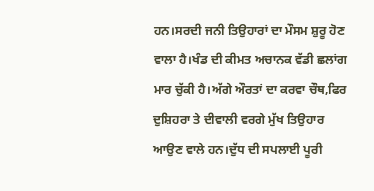ਹਨ।ਸਰਦੀ ਜਨੀ ਤਿਉਹਾਰਾਂ ਦਾ ਮੌਸਮ ਸ਼ੁਰੂ ਹੋਣ ਵਾਲਾ ਹੈ।ਖੰਡ ਦੀ ਕੀਮਤ ਅਚਾਨਕ ਵੱਡੀ ਛਲਾਂਗ ਮਾਰ ਚੁੱਕੀ ਹੈ।ਅੱਗੇ ਔਰਤਾਂ ਦਾ ਕਰਵਾ ਚੌਥ,ਫਿਰ ਦੁਸ਼ਿਹਰਾ ਤੇ ਦੀਵਾਲੀ ਵਰਗੇ ਮੁੱਖ ਤਿਉਹਾਰ ਆਉਣ ਵਾਲੇ ਹਨ।ਦੁੱਧ ਦੀ ਸਪਲਾਈ ਪੂਰੀ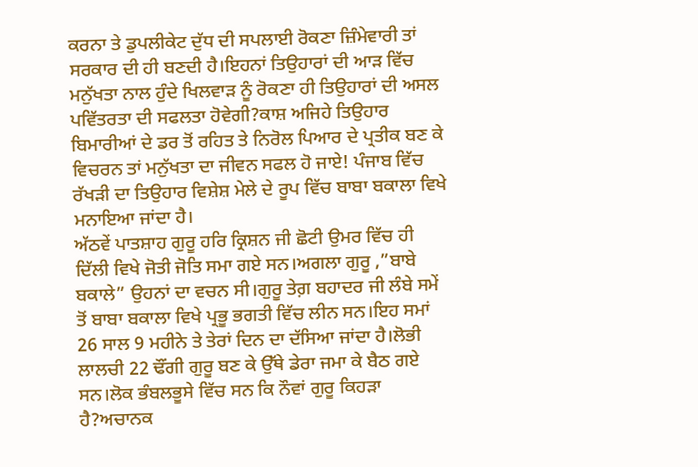ਕਰਨਾ ਤੇ ਡੁਪਲੀਕੇਟ ਦੁੱਧ ਦੀ ਸਪਲਾਈ ਰੋਕਣਾ ਜ਼ਿੰਮੇਵਾਰੀ ਤਾਂ ਸਰਕਾਰ ਦੀ ਹੀ ਬਣਦੀ ਹੈ।ਇਹਨਾਂ ਤਿਉਹਾਰਾਂ ਦੀ ਆੜ ਵਿੱਚ ਮਨੁੱਖਤਾ ਨਾਲ ਹੁੰਦੇ ਖਿਲਵਾੜ ਨੂੰ ਰੋਕਣਾ ਹੀ ਤਿਉਹਾਰਾਂ ਦੀ ਅਸਲ ਪਵਿੱਤਰਤਾ ਦੀ ਸਫਲਤਾ ਹੋਵੇਗੀ?ਕਾਸ਼ ਅਜਿਹੇ ਤਿਉਹਾਰ ਬਿਮਾਰੀਆਂ ਦੇ ਡਰ ਤੋਂ ਰਹਿਤ ਤੇ ਨਿਰੋਲ ਪਿਆਰ ਦੇ ਪ੍ਰਤੀਕ ਬਣ ਕੇ ਵਿਚਰਨ ਤਾਂ ਮਨੁੱਖਤਾ ਦਾ ਜੀਵਨ ਸਫਲ ਹੋ ਜਾਏ! ਪੰਜਾਬ ਵਿੱਚ ਰੱਖੜੀ ਦਾ ਤਿਉਹਾਰ ਵਿਸ਼ੇਸ਼ ਮੇਲੇ ਦੇ ਰੂਪ ਵਿੱਚ ਬਾਬਾ ਬਕਾਲਾ ਵਿਖੇ ਮਨਾਇਆ ਜਾਂਦਾ ਹੈ।
ਅੱਠਵੇਂ ਪਾਤਸ਼ਾਹ ਗੁਰੂ ਹਰ‌ਿ ਕ੍ਰਿਸ਼ਨ ਜੀ ਛੋਟੀ ਉਮਰ ਵਿੱਚ ਹੀ ਦਿੱਲੀ ਵਿਖੇ ਜੋਤੀ ਜੋਤਿ ਸਮਾ ਗਏ ਸਨ।ਅਗਲਾ ਗੁਰੂ ,”ਬਾਬੇ ਬਕਾਲੇ” ਉਹਨਾਂ ਦਾ ਵਚਨ ਸੀ।ਗੁਰੂ ਤੇਗ਼ ਬਹਾਦਰ ਜੀ ਲੰਬੇ ਸਮੇਂ ਤੋਂ ਬਾਬਾ ਬਕਾਲਾ ਵਿਖੇ ਪ੍ਰਭੂ ਭਗਤੀ ਵਿੱਚ ਲੀਨ ਸਨ।ਇਹ ਸਮਾਂ 26 ਸਾਲ 9 ਮਹੀਨੇ ਤੇ ਤੇਰਾਂ ਦਿਨ ਦਾ ਦੱਸਿਆ ਜਾਂਦਾ ਹੈ।ਲੋਭੀ ਲਾਲਚੀ 22 ਢੌਂਗੀ ਗੁਰੂ ਬਣ ਕੇ ਉੱਥੇ ਡੇਰਾ ਜਮਾ ਕੇ ਬੈਠ ਗਏ ਸਨ।ਲੋਕ ਭੰਬਲਭੂਸੇ ਵਿੱਚ ਸਨ ਕਿ ਨੌਵਾਂ ਗੁਰੂ ਕਿਹੜਾ ਹੈ?ਅਚਾਨਕ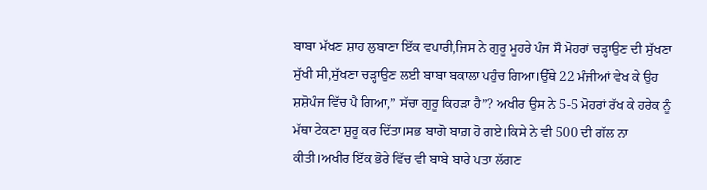ਬਾਬਾ ਮੱਖਣ ਸ਼ਾਹ ਲੁਬਾਣਾ ਇੱਕ ਵਪਾਰੀ,ਜਿਸ ਨੇ ਗੁਰੂ ਮੂਹਰੇ ਪੰਜ ਸੌ ਮੋਹਰਾਂ ਚੜ੍ਹਾਉਣ ਦੀ ਸੁੱਖਣਾ ਸੁੱਖੀ ਸੀ,ਸੁੱਖਣਾ ਚੜ੍ਹਾਉਣ ਲਈ ਬਾਬਾ ਬਕਾਲਾ ਪਹੁੰਚ ਗਿਆ।ਉੱਥੇ 22 ਮੰਜੀਆਂ ਵੇਖ ਕੇ ਉਹ ਸ਼ਸ਼ੋਪੰਜ ਵਿੱਚ ਪੈ ਗਿਆ,” ਸੱਚਾ ਗੁਰੂ ਕਿਹੜਾ ਹੈ”? ਅਖੀਰ ਉਸ ਨੇ 5-5 ਮੋਹਰਾਂ ਰੱਖ ਕੇ ਹਰੇਕ ਨੂੰ ਮੱਥਾ ਟੇਕਣਾ ਸ਼ੁਰੂ ਕਰ ਦਿੱਤਾ।ਸਭ ਬਾਗੋ ਬਾਗ਼ ਹੋ ਗਏ।ਕਿਸੇ ਨੇ ਵੀ 500 ਦੀ ਗੱਲ ਨਾ ਕੀਤੀ।ਅਖੀਰ ਇੱਕ ਭੋਰੇ ਵਿੱਚ ਵੀ ਬਾਬੇ ਬਾਰੇ ਪਤਾ ਲੱਗਣ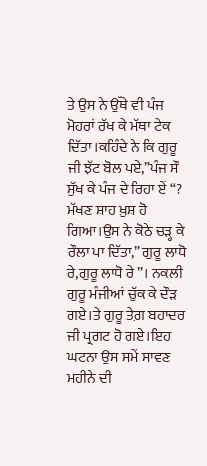ਤੇ ਉਸ ਨੇ ਉੱਥੇ ਵੀ ਪੰਜ ਮੋਹਰਾਂ ਰੱਖ ਕੇ ਮੱਥਾ ਟੇਕ ਦਿੱਤਾ।ਕਹਿੰਦੇ ਨੇ ਕਿ ਗੁਰੂ ਜੀ ਝੱਟ ਬੋਲ ਪਏ,”ਪੰਜ ਸੌ ਸੁੱਖ ਕੇ ਪੰਜ ਦੇ ਰਿਹਾ ਏਂ “? ਮੱਖਣ ਸ਼ਾਹ ਖ਼ੁਸ਼ ਹੋ ਗਿਆ।ਉਸ ਨੇ ਕੋਠੇ ਚੜ੍ਹ ਕੇ ਰੌਲਾ ਪਾ ਦਿੱਤਾ,” ਗੁਰੂ ਲਾਧੋ ਰੇ,ਗੁਰੂ ਲਾਧੋ ਰੇ”। ਨਕਲੀ ਗੁਰੂ ਮੰਜੀਆਂ ਚੁੱਕ ਕੇ ਦੌੜ ਗਏ।ਤੇ ਗੁਰੂ ਤੇਗ਼ ਬਹਾਦਰ ਜੀ ਪ੍ਰਗਟ ਹੋ ਗਏ।ਇਹ ਘਟਨਾ ਉਸ ਸਮੇਂ ਸਾਵਣ ਮਹੀਨੇ ਦੀ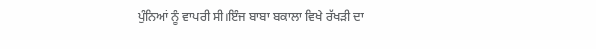ਪੁੰਨਿਆਂ ਨੂੰ ਵਾਪਰੀ ਸੀ।ਇੰਜ ਬਾਬਾ ਬਕਾਲਾ ਵਿਖੇ ਰੱਖੜੀ ਦਾ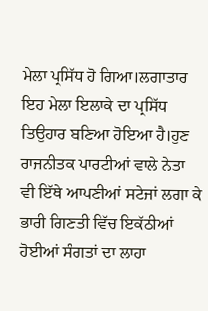ਮੇਲਾ ਪ੍ਰਸਿੱਧ ਹੋ ਗਿਆ।ਲਗਾਤਾਰ ਇਹ ਮੇਲਾ ਇਲਾਕੇ ਦਾ ਪ੍ਰਸਿੱਧ ਤਿਉਹਾਰ ਬਣਿਆ ਹੋਇਆ ਹੈ।ਹੁਣ ਰਾਜਨੀਤਕ ਪਾਰਟੀਆਂ ਵਾਲੇ ਨੇਤਾ ਵੀ ਇੱਥੇ ਆਪਣੀਆਂ ਸਟੇਜਾਂ ਲਗਾ ਕੇ ਭਾਰੀ ਗਿਣਤੀ ਵਿੱਚ ਇਕੱਠੀਆਂ ਹੋਈਆਂ ਸੰਗਤਾਂ ਦਾ ਲਾਹਾ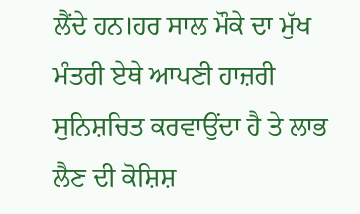ਲੈਂਦੇ ਹਨ।ਹਰ ਸਾਲ ਮੌਕੇ ਦਾ ਮੁੱਖ ਮੰਤਰੀ ਏਥੇ ਆਪਣੀ ਹਾਜ਼ਰੀ ਸੁਨਿਸ਼ਚਿਤ ਕਰਵਾਉਂਦਾ ਹੈ ਤੇ ਲਾਭ ਲੈਣ ਦੀ ਕੋਸ਼ਿਸ਼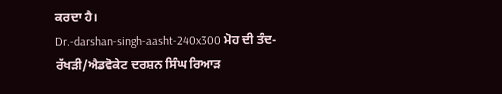ਕਰਦਾ ਹੈ।
Dr.-darshan-singh-aasht-240x300 ਮੋਹ ਦੀ ਤੰਦ-ਰੱਖੜੀ/ਐਡਵੋਕੇਟ ਦਰਸ਼ਨ ਸਿੰਘ ਰਿਆੜ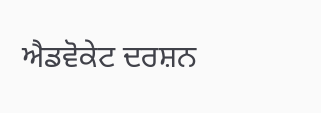ਐਡਵੋਕੇਟ ਦਰਸ਼ਨ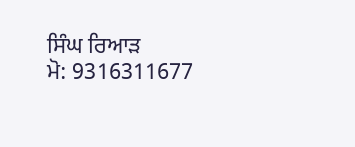ਸਿੰਘ ਰਿਆੜ
ਮੋ: 9316311677